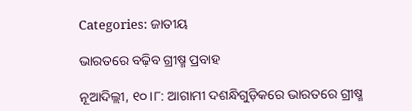Categories: ଜାତୀୟ

ଭାରତରେ ବଢ଼ିବ ଗ୍ରୀଷ୍ମ ପ୍ରବାହ

ନୂଆଦିଲ୍ଲୀ, ୧୦।୮: ଆଗାମୀ ଦଶନ୍ଧିଗୁଡ଼ିକରେ ଭାରତରେ ଗ୍ରୀଷ୍ମ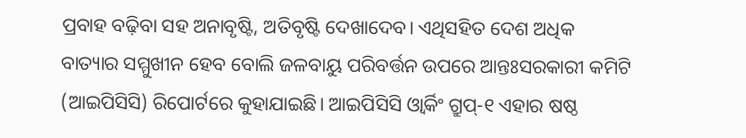ପ୍ରବାହ ବଢ଼ିବା ସହ ଅନାବୃଷ୍ଟି, ଅତିବୃଷ୍ଟି ଦେଖାଦେବ। ଏଥିସହିତ ଦେଶ ଅଧିକ ବାତ୍ୟାର ସମ୍ମୁଖୀନ ହେବ ବୋଲି ଜଳବାୟୁ ପରିବର୍ତ୍ତନ ଉପରେ ଆନ୍ତଃସରକାରୀ କମିଟି (ଆଇପିସିସି) ରିପୋର୍ଟରେ କୁହାଯାଇଛି। ଆଇପିସିସି ଓ୍ବାର୍କିଂ ଗ୍ରୁପ୍‌-୧ ଏହାର ଷଷ୍ଠ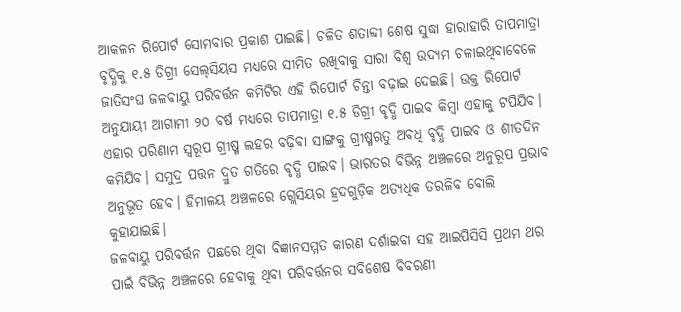ଆକଳନ ରିପୋର୍ଟ ସୋମବାର ପ୍ରକାଶ ପାଇଛି। ଚଳିତ ଶତାବ୍ଦୀ ଶେଷ ସୁଦ୍ଧା ହାରାହାରି ତାପମାତ୍ରା ବୃଦ୍ଧିକୁ ୧.୫ ଡିଗ୍ରୀ ସେଲ୍‌ସିୟସ ମଧ୍ୟରେ ସୀମିତ ରଖିବାକୁ ସାରା ବିଶ୍ୱ ଉଦ୍ୟମ ଚଳାଇଥିବାବେଳେ ଜାତିସଂଘ ଜଳବାୟୁ ପରିବର୍ତ୍ତନ କମିଟିର ଏହି ରିପୋର୍ଟ ଚିନ୍ତା ବଢ଼ାଇ ଦେଇଛି। ଉକ୍ତ ରିପୋର୍ଟ ଅନୁଯାୟୀ ଆଗାମୀ ୨୦ ବର୍ଷ ମଧ୍ୟରେ ତାପମାତ୍ରା ୧.୫ ଡିଗ୍ରୀ ବୃଦ୍ଧି ପାଇବ କିମ୍ବା ଏହାକୁ ଟପିଯିବ। ଏହାର ପରିଣାମ ସ୍ବରୂପ ଗ୍ରୀଷ୍ମ ଲହର ବଢ଼ିବା ସାଙ୍ଗକୁ ଗ୍ରୀଷ୍ମଋତୁ ଅବଧି ବୃଦ୍ଧି ପାଇବ ଓ ଶୀତଦିନ କମିଯିବ। ସମୁଦ୍ର ପତ୍ତନ ଦ୍ରୁତ ଗତିରେ ବୃଦ୍ଧି ପାଇବ। ଭାରତର ବିଭିନ୍ନ ଅଞ୍ଚଳରେ ଅନୁରୂପ ପ୍ରଭାବ ଅନୁଭୂତ ହେବ। ହିମାଳୟ ଅଞ୍ଚଳରେ ଗ୍ଲେସିୟର ହ୍ରଦଗୁଡ଼ିକ ଅତ୍ୟଧିକ ତରଳିବ ବୋଲି କୁହାଯାଇଛି।
ଜଳବାୟୁ ପରିବର୍ତ୍ତନ ପଛରେ ଥିବା ବିଜ୍ଞାନସମ୍ମତ କାରଣ ଦର୍ଶାଇବା ସହ ଆଇପିସିସି ପ୍ରଥମ ଥର ପାଇଁ ବିଭିନ୍ନ ଅଞ୍ଚଳରେ ହେବାକୁ ଥିବା ପରିବର୍ତ୍ତନର ସବିଶେଷ ବିବରଣୀ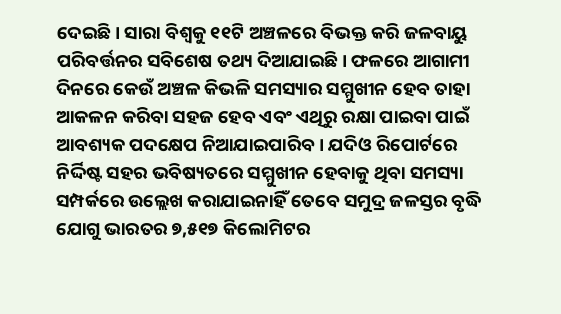ଦେଇଛି। ସାରା ବିଶ୍ୱକୁ ୧୧ଟି ଅଞ୍ଚଳରେ ବିଭକ୍ତ କରି ଜଳବାୟୁ ପରିବର୍ତ୍ତନର ସବିଶେଷ ତଥ୍ୟ ଦିଆଯାଇଛି। ଫଳରେ ଆଗାମୀ ଦିନରେ କେଉଁ ଅଞ୍ଚଳ କିଭଳି ସମସ୍ୟାର ସମ୍ମୁଖୀନ ହେବ ତାହା ଆକଳନ କରିବା ସହଜ ହେବ ଏବଂ ଏଥିରୁ ରକ୍ଷା ପାଇବା ପାଇଁ ଆବଶ୍ୟକ ପଦକ୍ଷେପ ନିଆଯାଇପାରିବ। ଯଦିଓ ରିପୋର୍ଟରେ ନିର୍ଦ୍ଦିଷ୍ଟ ସହର ଭବିଷ୍ୟତରେ ସମ୍ମୁଖୀନ ହେବାକୁ ଥିବା ସମସ୍ୟା ସମ୍ପର୍କରେ ଉଲ୍ଲେଖ କରାଯାଇନାହିଁ ତେବେ ସମୁଦ୍ର ଜଳସ୍ତର ବୃଦ୍ଧି ଯୋଗୁ ଭାରତର ୭,୫୧୭ କିଲୋମିଟର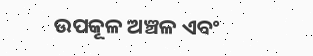ଉପକୂଳ ଅଞ୍ଚଳ ଏବଂ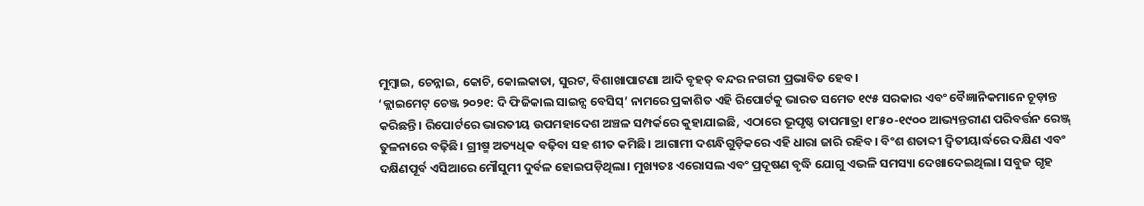ମୁମ୍ବାଇ, ଚେନ୍ନାଇ, କୋଚି, କୋଲକାତା, ସୁରଟ, ବିଶାଖାପାଟଣା ଆଦି ବୃହତ୍‌ ବନ୍ଦର ନଗରୀ ପ୍ରଭାବିତ ହେବ।
‘କ୍ଲାଇମେଟ୍‌ ଚେଞ୍ଜ ୨୦୨୧: ଦି ଫିଜିକାଲ ସାଇନ୍ସ ବେସିସ୍‌’ ନାମରେ ପ୍ରକାଶିତ ଏହି ରିପୋର୍ଟକୁ ଭାରତ ସମେତ ୧୯୫ ସରକାର ଏବଂ ବୈଜ୍ଞାନିକମାନେ ଚୂଡ଼ାନ୍ତ କରିଛନ୍ତି। ରିପୋର୍ଟରେ ଭାରତୀୟ ଉପମହାଦେଶ ଅଞ୍ଚଳ ସମ୍ପର୍କରେ କୁହାଯାଇଛି, ଏଠାରେ ଭୂପୃଷ୍ଠ ତାପମାତ୍ରା ୧୮୫୦-୧୯୦୦ ଆଭ୍ୟନ୍ତରୀଣ ପରିବର୍ତ୍ତନ ରେଞ୍ଜ୍‌ ତୁଳନାରେ ବଢ଼ିଛି। ଗ୍ରୀଷ୍ମ ଅତ୍ୟଧିକ ବଢ଼ିବା ସହ ଶୀତ କମିଛି। ଆଗାମୀ ଦଶନ୍ଧିଗୁଡ଼ିକରେ ଏହି ଧାରା ଜାରି ରହିବ। ବିଂଶ ଶତାବ୍ଦୀ ଦ୍ୱିତୀୟାର୍ଦ୍ଧରେ ଦକ୍ଷିଣ ଏବଂ ଦକ୍ଷିଣପୂର୍ବ ଏସିଆରେ ମୌସୁମୀ ଦୁର୍ବଳ ହୋଇପଡ଼ିଥିଲା। ମୁଖ୍ୟତଃ ଏରୋସଲ ଏବଂ ପ୍ରଦୂଷଣ ବୃଦ୍ଧି ଯୋଗୁ ଏଭଳି ସମସ୍ୟା ଦେଖାଦେଇଥିଲା। ସବୁଜ ଗୃହ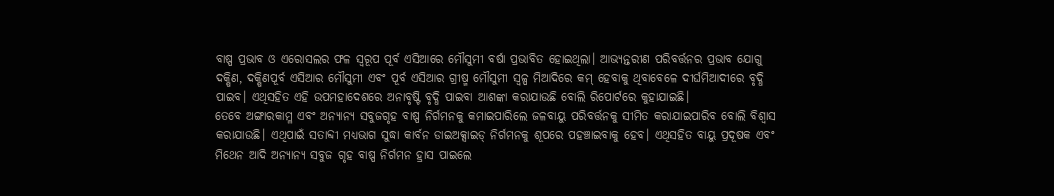ବାଷ୍ପ ପ୍ରଭାବ ଓ ଏରୋସଲର ଫଳ ସ୍ବରୂପ ପୂର୍ବ ଏସିଆରେ ମୌସୁମୀ ବର୍ଷା ପ୍ରଭାବିତ ହୋଇଥିଲା। ଆଭ୍ୟନ୍ତରୀଣ ପରିବର୍ତ୍ତନର ପ୍ରଭାବ ଯୋଗୁ ଦକ୍ଷିଣ, ଦକ୍ଷିଣପୂର୍ବ ଏସିଆର ମୌସୁମୀ ଏବଂ ପୂର୍ବ ଏସିଆର ଗ୍ରୀଷ୍ମ ମୌସୁମୀ ସ୍ବଳ୍ପ ମିଆଦିରେ କମ୍‌ ହେବାକୁ ଥିବାବେଳେ ଦୀର୍ଘମିଆଦୀରେ ବୃଦ୍ଧି ପାଇବ। ଏଥିସହିତ ଏହି ଉପମହାଦେଶରେ ଅନାବୃଷ୍ଟି ବୃଦ୍ଧି ପାଇବା ଆଶଙ୍କା କରାଯାଉଛି ବୋଲି ରିପୋର୍ଟରେ କୁହାଯାଇଛି।
ତେବେ ଅଙ୍ଗାରକାମ୍ଳ ଏବଂ ଅନ୍ୟାନ୍ୟ ସବୁଜଗୃହ ବାଷ୍ପ ନିର୍ଗମନକୁ କମାଇପାରିଲେ ଜଳବାୟୁ ପରିବର୍ତ୍ତନକୁ ସୀମିତ କରାଯାଇପାରିବ ବୋଲି ବିଶ୍ୱାସ କରାଯାଉଛି। ଏଥିପାଇଁ ସତାବ୍ଦୀ ମଧ୍ୟଭାଗ ସୁଦ୍ଧା କାର୍ବନ ଡାଇଅକ୍ସାଇଡ୍‌ ନିର୍ଗମନକୁ ଶୂପରେ ପହଞ୍ଚାଇବାକୁ ହେବ। ଏଥିସହିତ ବାୟୁ ପ୍ରଦୂଷକ ଏବଂ ମିଥେନ ଆଦି ଅନ୍ୟାନ୍ୟ ସବୁଜ ଗୃହ ବାଷ୍ପ ନିର୍ଗମନ ହ୍ରାସ ପାଇଲେ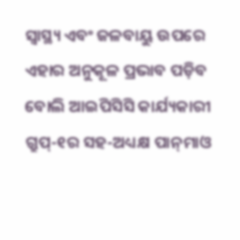ସ୍ବାସ୍ଥ୍ୟ ଏବଂ ଜଳବାୟୁ ଉପରେ ଏହାର ଅନୁକୂଳ ପ୍ରଭାବ ପଡ଼ିବ ବୋଲି ଆଇପିସିସି କାର୍ଯ୍ୟକାରୀ ଗ୍ରୁପ୍‌-୧ର ସହ-ଅଧ୍ୟକ୍ଷ ପାନ୍‌ମାଓ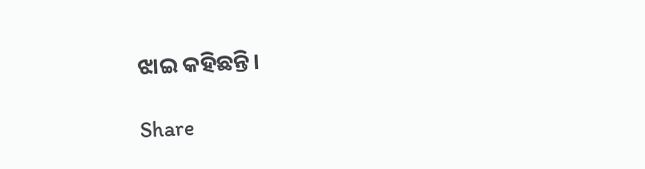ଝାଇ କହିଛନ୍ତି।

Share